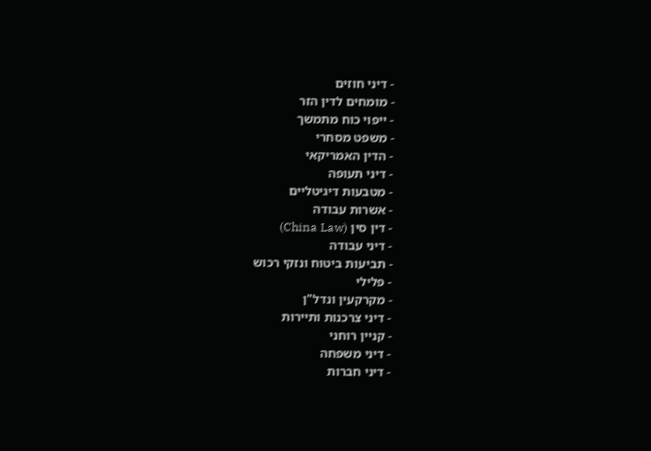- דיני חוזים
- מומחים לדין הזר
- ייפוי כוח מתמשך
- משפט מסחרי
- הדין האמריקאי
- דיני תעופה
- מטבעות דיגיטליים
- אשרות עבודה
- דין סין (China Law)
- דיני עבודה
- תביעות ביטוח ונזקי רכוש
- פלילי
- מקרקעין ונדל"ן
- דיני צרכנות ותיירות
- קניין רוחני
- דיני משפחה
- דיני חברות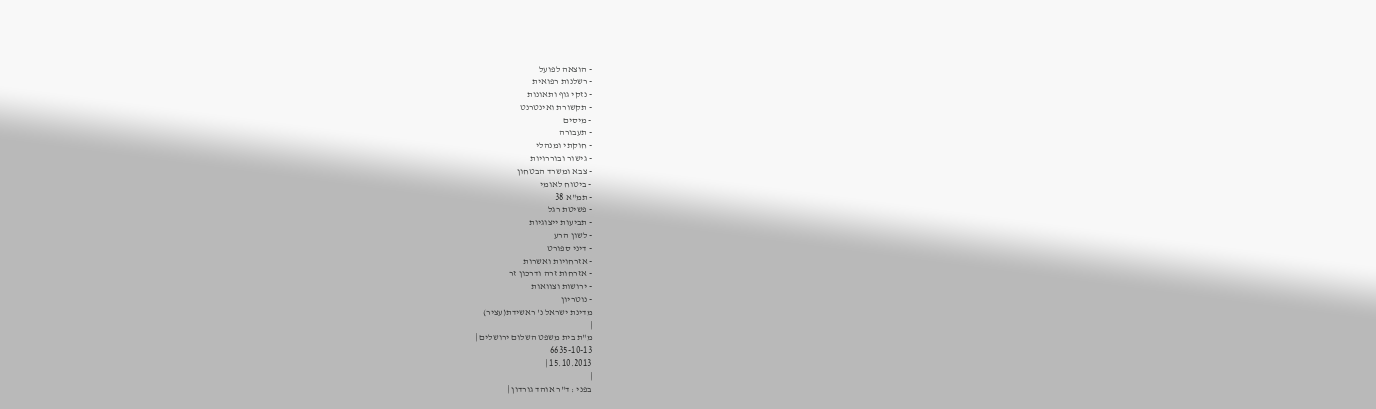- הוצאה לפועל
- רשלנות רפואית
- נזקי גוף ותאונות
- תקשורת ואינטרנט
- מיסים
- תעבורה
- חוקתי ומנהלי
- גישור ובוררויות
- צבא ומשרד הבטחון
- ביטוח לאומי
- תמ"א 38
- פשיטת רגל
- תביעות ייצוגיות
- לשון הרע
- דיני ספורט
- אזרחויות ואשרות
- אזרחות זרה ודרכון זר
- ירושות וצוואות
- נוטריון
מדינת ישראל נ' ראשידת(עציר)
|
מ"ת בית משפט השלום ירושלים |
6635-10-13
15.10.2013 |
|
בפני : ד"ר אוהד גורדון |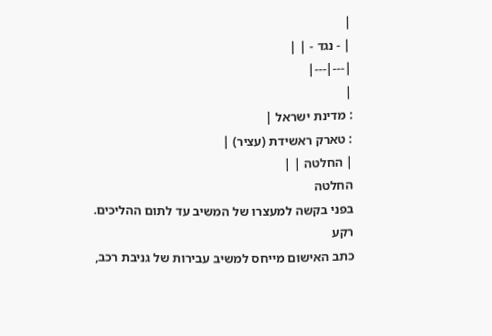|
| - נגד - | |
|---|---|
|
: מדינת ישראל |
: טארק ראשידת (עציר) |
| החלטה | |
החלטה
בפני בקשה למעצרו של המשיב עד לתום ההליכים.
רקע
כתב האישום מייחס למשיב עבירות של גניבת רכב,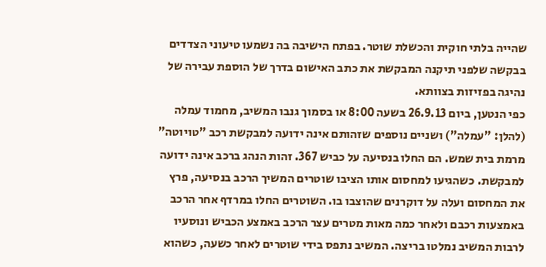שהייה בלתי חוקית והכשלת שוטר. בפתח הישיבה בה נשמעו טיעוני הצדדים בבקשה שלפני תיקנה המבקשת את כתב האישום בדרך של הוספת עבירה של נהיגה בפזיזות בצוותא.
כפי הנטען, ביום 26.9.13 בשעה 8:00 או בסמוך גנבו המשיב, מחמוד עמלה (להלן: "עמלה") ושניים נוספים שזהותם אינה ידועה למבקשת רכב "טויוטה" מרמת בית שמש. הם החלו בנסיעה על כביש 367. זהות הנהג ברכב אינה ידועה למבקשת. כשהגיעו למחסום אותו הציבו שוטרים המשיך הרכב בנסיעה, פרץ את המחסום ועלה על דוקרנים שהוצבו בו. השוטרים החלו במרדף אחר הרכב באמצעות רכבם ולאחר כמה מאות מטרים עצר הרכב באמצע הכביש ונוסעיו לרבות המשיב נמלטו בריצה. המשיב נתפס בידי שוטרים לאחר כשעה, כשהוא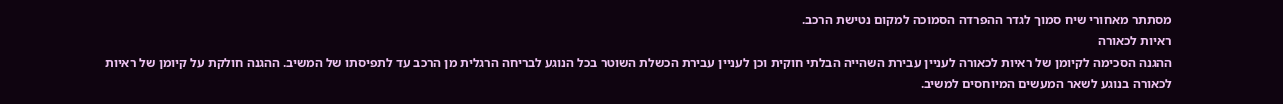מסתתר מאחורי שיח סמוך לגדר ההפרדה הסמוכה למקום נטישת הרכב.
ראיות לכאורה
ההגנה הסכימה לקיומן של ראיות לכאורה לעניין עבירת השהייה הבלתי חוקית וכן לעניין עבירת הכשלת השוטר בכל הנוגע לבריחה הרגלית מן הרכב עד לתפיסתו של המשיב. ההגנה חולקת על קיומן של ראיות לכאורה בנוגע לשאר המעשים המיוחסים למשיב.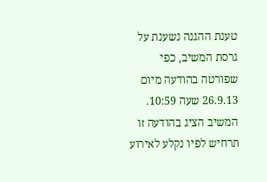טענת ההגנה נשענת על גרסת המשיב, כפי שפורטה בהודעה מיום 26.9.13 שעה 10:59. המשיב הציג בהודעה זו תרחיש לפיו נקלע לאירוע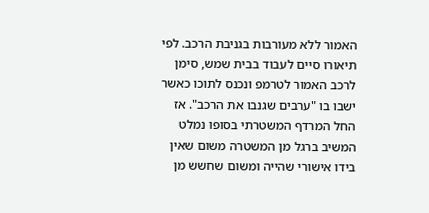האמור ללא מעורבות בגניבת הרכב. לפי תיאורו סיים לעבוד בבית שמש, סימן לרכב האמור לטרמפ ונכנס לתוכו כאשר ישבו בו "ערבים שגנבו את הרכב". אז החל המרדף המשטרתי בסופו נמלט המשיב ברגל מן המשטרה משום שאין בידו אישורי שהייה ומשום שחשש מן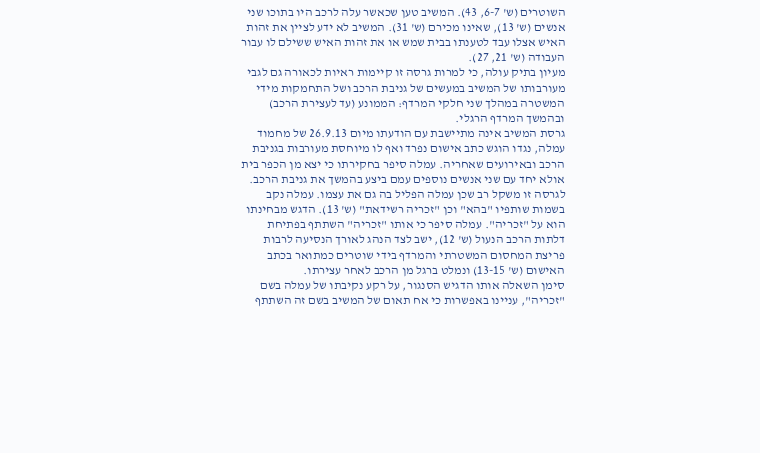השוטרים (ש' 6-7, 43). המשיב טען שכאשר עלה לרכב היו בתוכו שני אנשים (ש' 13), שאינו מכירם (ש' 31). המשיב לא ידע לציין את זהות האיש אצלו עבד לטענתו בבית שמש או את זהות האיש ששילם לו עבור העבודה (ש' 21, 27).
מעיון בתיק עולה, כי למרות גרסה זו קיימות ראיות לכאורה גם לגבי מעורבותו של המשיב במעשים של גניבת הרכב ושל התחמקות מידי המשטרה במהלך שני חלקי המרדף: הממונע (עד לעצירת הרכב) ובהמשך המרדף הרגלי.
גרסת המשיב אינה מתיישבת עם הודעתו מיום 26.9.13 של מחמוד עמלה, נגדו הוגש כתב אישום נפרד ואף לו מיוחסת מעורבות בגניבת הרכב ובאירועים שאחריה. עמלה סיפר בחקירתו כי יצא מן הכפר בית אולא יחד עם שני אנשים נוספים עמם ביצע בהמשך את גניבת הרכב. לגרסה זו משקל רב שכן עמלה הפליל בה גם את עצמו. עמלה נקב בשמות שותפיו "בהא" וכן "זכריה רשידאת" (ש' 13). הדגש מבחינתו הוא על "זכריה". עמלה סיפר כי אותו "זכריה" השתתף בפתיחת דלתות הרכב הנעול (ש' 12), ישב לצד הנהג לאורך הנסיעה לרבות פריצת המחסום המשטרתי והמרדף בידי שוטרים כמתואר בכתב האישום (ש' 13-15) ונמלט ברגל מן הרכב לאחר עצירתו.
סימן השאלה אותו הדגיש הסנגור, על רקע נקיבתו של עמלה בשם "זכריה", עניינו באפשרות כי אח תאום של המשיב בשם זה השתתף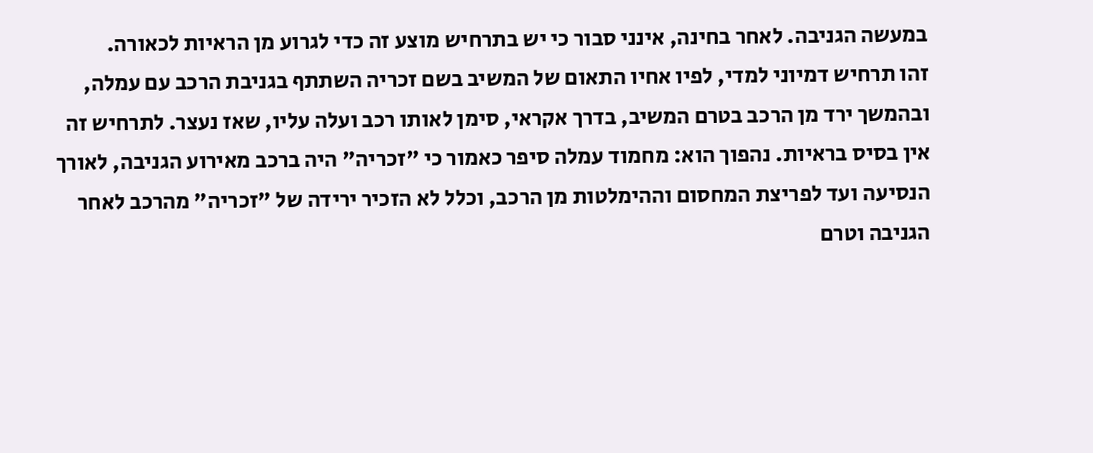במעשה הגניבה. לאחר בחינה, אינני סבור כי יש בתרחיש מוצע זה כדי לגרוע מן הראיות לכאורה.
זהו תרחיש דמיוני למדי, לפיו אחיו התאום של המשיב בשם זכריה השתתף בגניבת הרכב עם עמלה, ובהמשך ירד מן הרכב בטרם המשיב, בדרך אקראי, סימן לאותו רכב ועלה עליו, שאז נעצר. לתרחיש זה אין בסיס בראיות. נהפוך הוא: מחמוד עמלה סיפר כאמור כי "זכריה" היה ברכב מאירוע הגניבה, לאורך הנסיעה ועד לפריצת המחסום וההימלטות מן הרכב, וכלל לא הזכיר ירידה של "זכריה" מהרכב לאחר הגניבה וטרם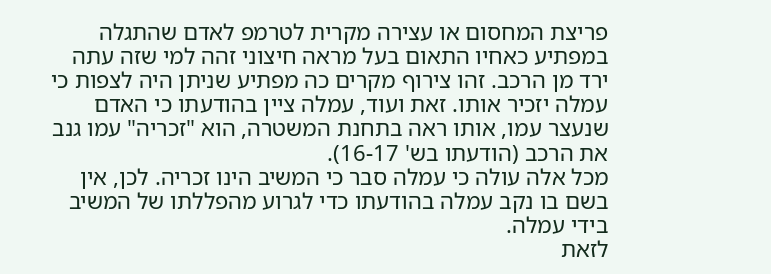פריצת המחסום או עצירה מקרית לטרמפ לאדם שהתגלה במפתיע כאחיו התאום בעל מראה חיצוני זהה למי שזה עתה ירד מן הרכב. זהו צירוף מקרים כה מפתיע שניתן היה לצפות כי עמלה יזכיר אותו. זאת ועוד, עמלה ציין בהודעתו כי האדם שנעצר עמו, אותו ראה בתחנת המשטרה, הוא "זכריה" עמו גנב את הרכב (הודעתו בש' 16-17).
מכל אלה עולה כי עמלה סבר כי המשיב הינו זכריה. לכן, אין בשם בו נקב עמלה בהודעתו כדי לגרוע מהפללתו של המשיב בידי עמלה.
לזאת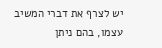יש לצרף את דברי המשיב עצמו, בהם ניתן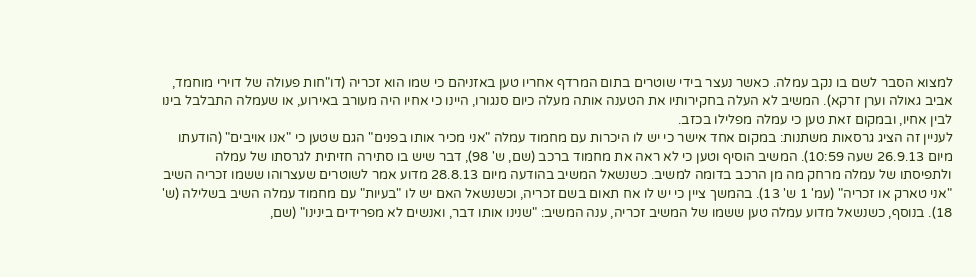למצוא הסבר לשם בו נקב עמלה. כאשר נעצר בידי שוטרים בתום המרדף אחריו טען באזניהם כי שמו הוא זכריה (דו"חות פעולה של דוירי מוחמד, אביב גאולה וערן זרקא). המשיב לא העלה בחקירותיו את הטענה אותה מעלה כיום סנגורו, היינו כי אחיו היה מעורב באירוע, או שעמלה התבלבל בינו לבין אחיו, ובמקום זאת טען כי עמלה מפלילו בכזב.
לעניין זה הציג גרסאות משתנות: במקום אחד אישר כי יש לו היכרות עם מחמוד עמלה "אני מכיר אותו בפנים" הגם שטען כי "אנו אויבים" (הודעתו מיום 26.9.13 שעה 10:59). המשיב הוסיף וטען כי לא ראה את מחמוד ברכב (שם, ש' 98), דבר שיש בו סתירה חזיתית לגרסתו של עמלה ולתפיסתו של עמלה מרחק מה מן הרכב בדומה למשיב. כשנשאל המשיב בהודעה מיום 28.8.13 מדוע אמר לשוטרים שעצרוהו ששמו זכריה השיב "אני טארק או זכריה" (עמ' 1 ש' 13). בהמשך ציין כי יש לו אח תאום בשם זכריה, וכשנשאל האם יש לו "בעיות" עם מחמוד עמלה השיב בשלילה (ש' 18). בנוסף, כשנשאל מדוע עמלה טען ששמו של המשיב זכריה, ענה המשיב: "שנינו אותו דבר, ואנשים לא מפרידים בינינו" (שם,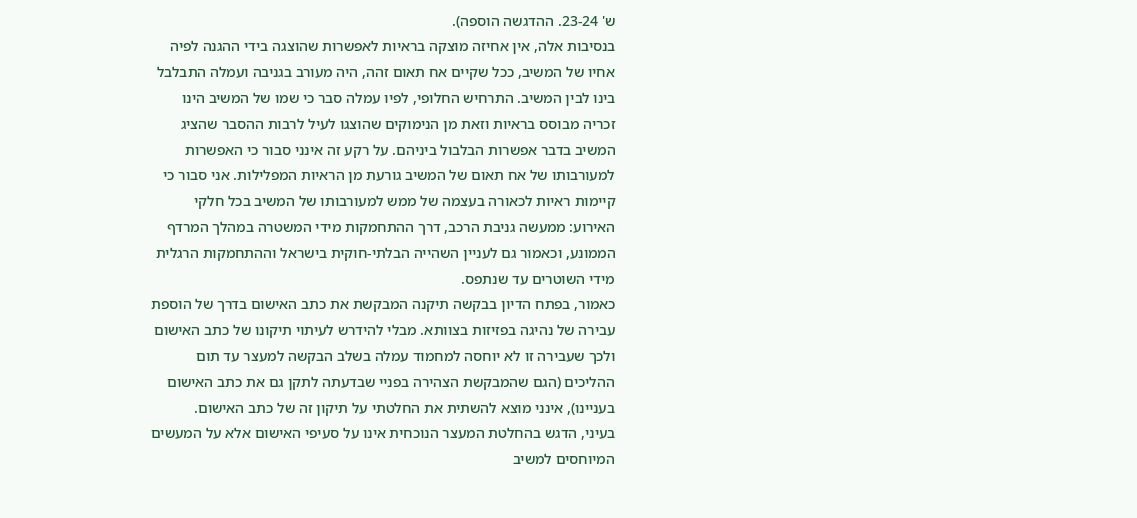ש' 23-24. ההדגשה הוספה).
בנסיבות אלה, אין אחיזה מוצקה בראיות לאפשרות שהוצגה בידי ההגנה לפיה אחיו של המשיב, ככל שקיים אח תאום זהה, היה מעורב בגניבה ועמלה התבלבל בינו לבין המשיב. התרחיש החלופי, לפיו עמלה סבר כי שמו של המשיב הינו זכריה מבוסס בראיות וזאת מן הנימוקים שהוצגו לעיל לרבות ההסבר שהציג המשיב בדבר אפשרות הבלבול ביניהם. על רקע זה אינני סבור כי האפשרות למעורבותו של אח תאום של המשיב גורעת מן הראיות המפלילות. אני סבור כי קיימות ראיות לכאורה בעצמה של ממש למעורבותו של המשיב בכל חלקי האירוע: ממעשה גניבת הרכב, דרך ההתחמקות מידי המשטרה במהלך המרדף הממונע, וכאמור גם לעניין השהייה הבלתי-חוקית בישראל וההתחמקות הרגלית מידי השוטרים עד שנתפס.
כאמור, בפתח הדיון בבקשה תיקנה המבקשת את כתב האישום בדרך של הוספת עבירה של נהיגה בפזיזות בצוותא. מבלי להידרש לעיתוי תיקונו של כתב האישום ולכך שעבירה זו לא יוחסה למחמוד עמלה בשלב הבקשה למעצר עד תום ההליכים (הגם שהמבקשת הצהירה בפניי שבדעתה לתקן גם את כתב האישום בעניינו), אינני מוצא להשתית את החלטתי על תיקון זה של כתב האישום.
בעיני, הדגש בהחלטת המעצר הנוכחית אינו על סעיפי האישום אלא על המעשים המיוחסים למשיב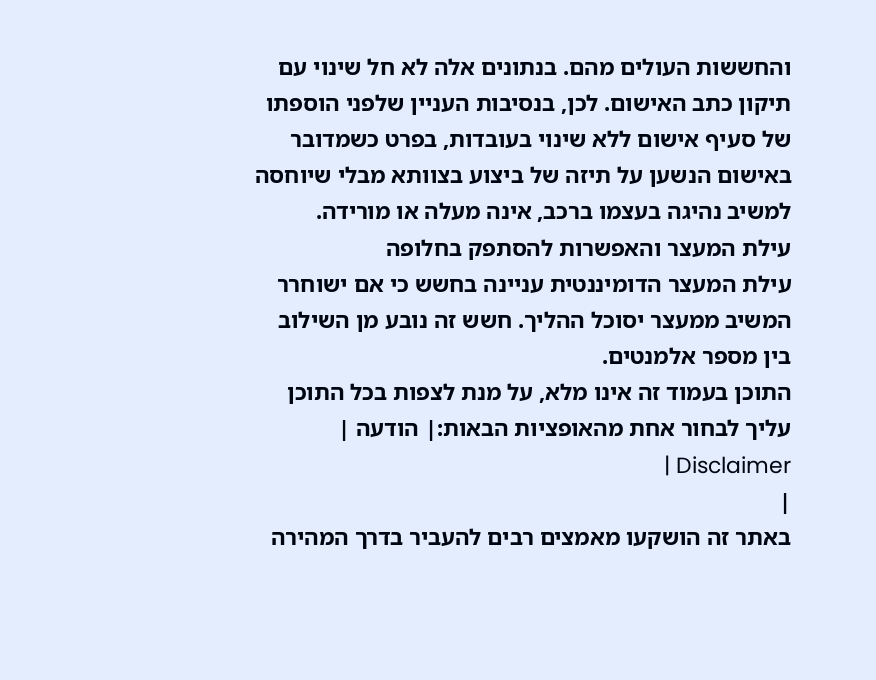והחששות העולים מהם. בנתונים אלה לא חל שינוי עם תיקון כתב האישום. לכן, בנסיבות העניין שלפני הוספתו של סעיף אישום ללא שינוי בעובדות, בפרט כשמדובר באישום הנשען על תיזה של ביצוע בצוותא מבלי שיוחסה למשיב נהיגה בעצמו ברכב, אינה מעלה או מורידה.
עילת המעצר והאפשרות להסתפק בחלופה
עילת המעצר הדומיננטית עניינה בחשש כי אם ישוחרר המשיב ממעצר יסוכל ההליך. חשש זה נובע מן השילוב בין מספר אלמנטים.
התוכן בעמוד זה אינו מלא, על מנת לצפות בכל התוכן עליך לבחור אחת מהאופציות הבאות:| הודעה | Disclaimer |
|
באתר זה הושקעו מאמצים רבים להעביר בדרך המהירה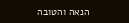הנאה והטובה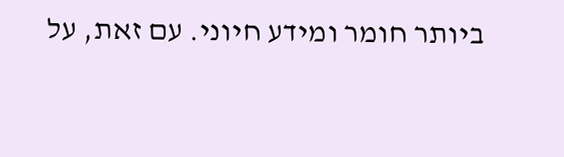ביותר חומר ומידע חיוני. עם זאת, על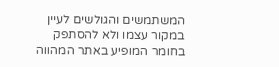המשתמשים והגולשים לעיין במקור עצמו ולא להסתפק בחומר המופיע באתר המהווה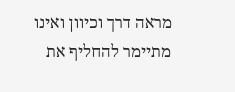מראה דרך וכיוון ואינו מתיימר להחליף את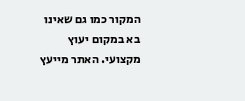המקור כמו גם שאינו בא במקום יעוץ מקצועי. האתר מייעץ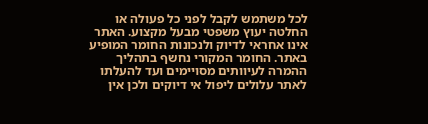לכל משתמש לקבל לפני כל פעולה או החלטה יעוץ משפטי מבעל מקצוע. האתר אינו אחראי לדיוק ולנכונות החומר המופיע באתר. החומר המקורי נחשף בתהליך ההמרה לעיוותים מסויימים ועד להעלתו לאתר עלולים ליפול אי דיוקים ולכן אין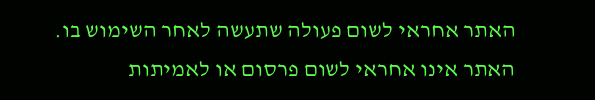האתר אחראי לשום פעולה שתעשה לאחר השימוש בו. האתר אינו אחראי לשום פרסום או לאמיתות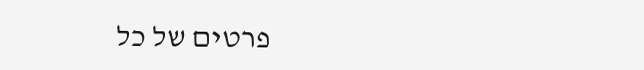פרטים של כל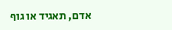אדם, תאגיד או גוף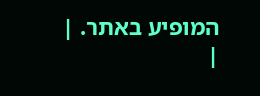המופיע באתר. |
|